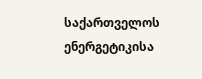საქართველოს ენერგეტიკისა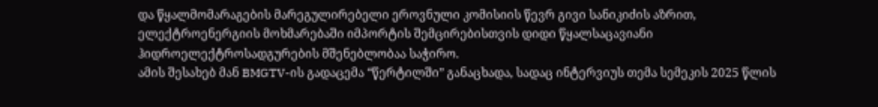და წყალმომარაგების მარეგულირებელი ეროვნული კომისიის წევრ გივი სანიკიძის აზრით, ელექტროენერგიის მოხმარებაში იმპორტის შემცირებისთვის დიდი წყალსაცავიანი ჰიდროელექტროსადგურების მშენებლობაა საჭირო.
ამის შესახებ მან BMGTV-ის გადაცემა “წერტილში” განაცხადა, სადაც ინტერვიუს თემა სემეკის 2025 წლის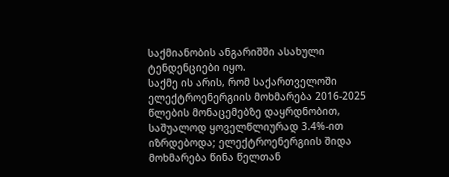საქმიანობის ანგარიშში ასახული ტენდენციები იყო.
საქმე ის არის, რომ საქართველოში ელექტროენერგიის მოხმარება 2016-2025 წლების მონაცემებზე დაყრდნობით, საშუალოდ ყოველწლიურად 3.4%-ით იზრდებოდა; ელექტროენერგიის შიდა მოხმარება წინა წელთან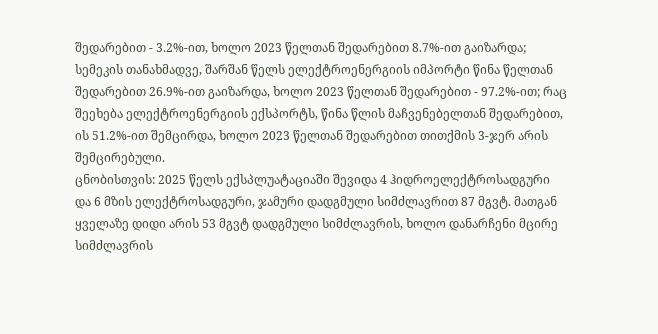შედარებით - 3.2%-ით, ხოლო 2023 წელთან შედარებით 8.7%-ით გაიზარდა; სემეკის თანახმადვე, შარშან წელს ელექტროენერგიის იმპორტი წინა წელთან შედარებით 26.9%-ით გაიზარდა, ხოლო 2023 წელთან შედარებით - 97.2%-ით; რაც შეეხება ელექტროენერგიის ექსპორტს, წინა წლის მაჩვენებელთან შედარებით, ის 51.2%-ით შემცირდა, ხოლო 2023 წელთან შედარებით თითქმის 3-ჯერ არის შემცირებული.
ცნობისთვის: 2025 წელს ექსპლუატაციაში შევიდა 4 ჰიდროელექტროსადგური და 6 მზის ელექტროსადგური, ჯამური დადგმული სიმძლავრით 87 მგვტ. მათგან ყველაზე დიდი არის 53 მგვტ დადგმული სიმძლავრის, ხოლო დანარჩენი მცირე სიმძლავრის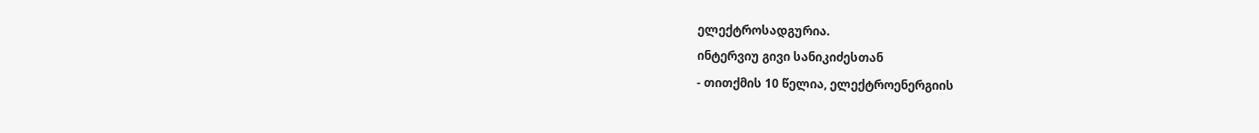ელექტროსადგურია.
ინტერვიუ გივი სანიკიძესთან
- თითქმის 10 წელია, ელექტროენერგიის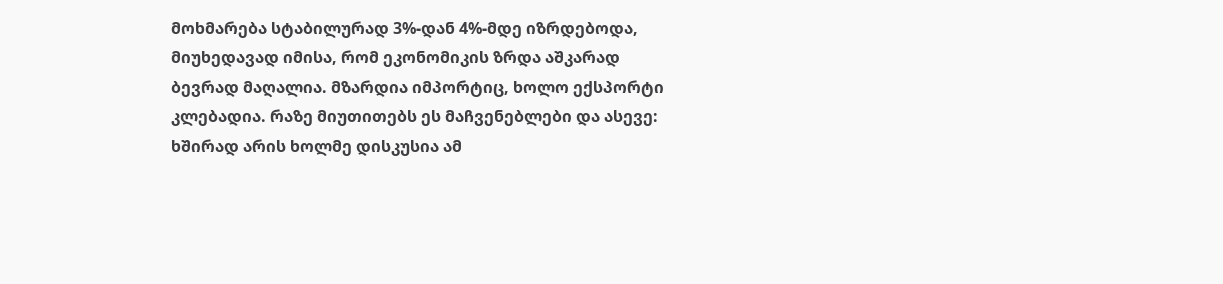მოხმარება სტაბილურად 3%-დან 4%-მდე იზრდებოდა, მიუხედავად იმისა, რომ ეკონომიკის ზრდა აშკარად ბევრად მაღალია. მზარდია იმპორტიც, ხოლო ექსპორტი კლებადია. რაზე მიუთითებს ეს მაჩვენებლები და ასევე: ხშირად არის ხოლმე დისკუსია ამ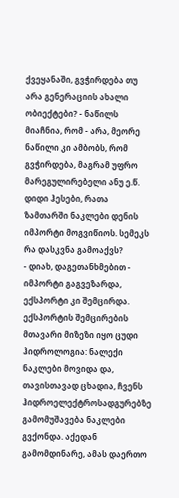ქვეყანაში, გვჭირდება თუ არა გენერაციის ახალი ობიექტები? - ნაწილს მიაჩნია, რომ - არა, მეორე ნაწილი კი ამბობს, რომ გვჭირდება, მაგრამ უფრო მარეგულირებელი ანუ ე.წ. დიდი ჰესები, რათა ზამთარში ნაკლები დენის იმპორტი მოგვიწიოს. სემეკს რა დასკვნა გამოაქვს?
- დიახ, დაგეთანხმებით - იმპორტი გაგვეზარდა, ექსპორტი კი შემცირდა. ექსპორტის შემცირების მთავარი მიზეზი იყო ცუდი ჰიდროლოგია: ნალექი ნაკლები მოვიდა და, თავისთავად ცხადია, ჩვენს ჰიდროელექტროსადგურებზე გამომუშავება ნაკლები გვქონდა. აქედან გამომდინარე, ამას დაერთო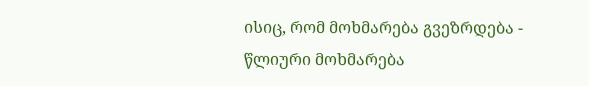ისიც, რომ მოხმარება გვეზრდება - წლიური მოხმარება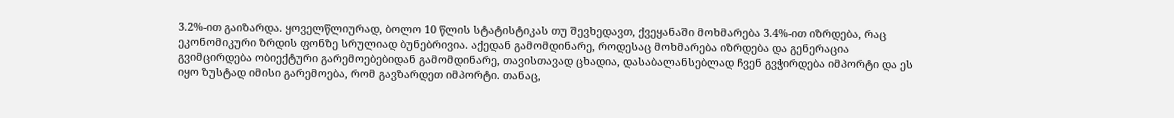3.2%-ით გაიზარდა. ყოველწლიურად, ბოლო 10 წლის სტატისტიკას თუ შევხედავთ, ქვეყანაში მოხმარება 3.4%-ით იზრდება, რაც ეკონომიკური ზრდის ფონზე სრულიად ბუნებრივია. აქედან გამომდინარე, როდესაც მოხმარება იზრდება და გენერაცია გვიმცირდება ობიექტური გარემოებებიდან გამომდინარე, თავისთავად ცხადია, დასაბალანსებლად ჩვენ გვჭირდება იმპორტი და ეს იყო ზუსტად იმისი გარემოება, რომ გავზარდეთ იმპორტი. თანაც,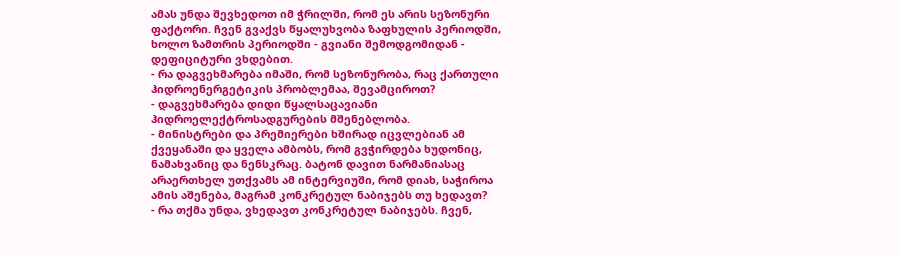ამას უნდა შევხედოთ იმ ჭრილში, რომ ეს არის სეზონური ფაქტორი. ჩვენ გვაქვს წყალუხვობა ზაფხულის პერიოდში, ხოლო ზამთრის პერიოდში - გვიანი შემოდგომიდან - დეფიციტური ვხდებით.
- რა დაგვეხმარება იმაში, რომ სეზონურობა, რაც ქართული ჰიდროენერგეტიკის პრობლემაა, შევამციროთ?
- დაგვეხმარება დიდი წყალსაცავიანი ჰიდროელექტროსადგურების მშენებლობა.
- მინისტრები და პრემიერები ხშირად იცვლებიან ამ ქვეყანაში და ყველა ამბობს, რომ გვჭირდება ხუდონიც, ნამახვანიც და ნენსკრაც. ბატონ დავით ნარმანიასაც არაერთხელ უთქვამს ამ ინტერვიუში, რომ დიახ, საჭიროა ამის აშენება, მაგრამ კონკრეტულ ნაბიჯებს თუ ხედავთ?
- რა თქმა უნდა, ვხედავთ კონკრეტულ ნაბიჯებს. ჩვენ,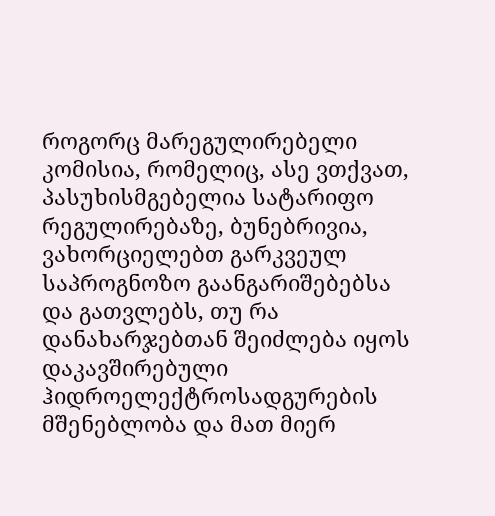როგორც მარეგულირებელი კომისია, რომელიც, ასე ვთქვათ, პასუხისმგებელია სატარიფო რეგულირებაზე, ბუნებრივია, ვახორციელებთ გარკვეულ საპროგნოზო გაანგარიშებებსა და გათვლებს, თუ რა დანახარჯებთან შეიძლება იყოს დაკავშირებული ჰიდროელექტროსადგურების მშენებლობა და მათ მიერ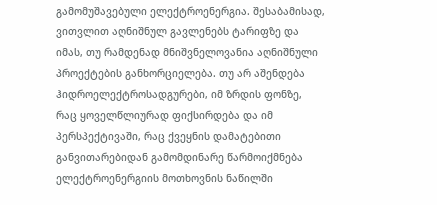გამომუშავებული ელექტროენერგია. შესაბამისად, ვითვლით აღნიშნულ გავლენებს ტარიფზე და იმას, თუ რამდენად მნიშვნელოვანია აღნიშნული პროექტების განხორციელება. თუ არ აშენდება ჰიდროელექტროსადგურები, იმ ზრდის ფონზე, რაც ყოველწლიურად ფიქსირდება და იმ პერსპექტივაში, რაც ქვეყნის დამატებითი განვითარებიდან გამომდინარე წარმოიქმნება ელექტროენერგიის მოთხოვნის ნაწილში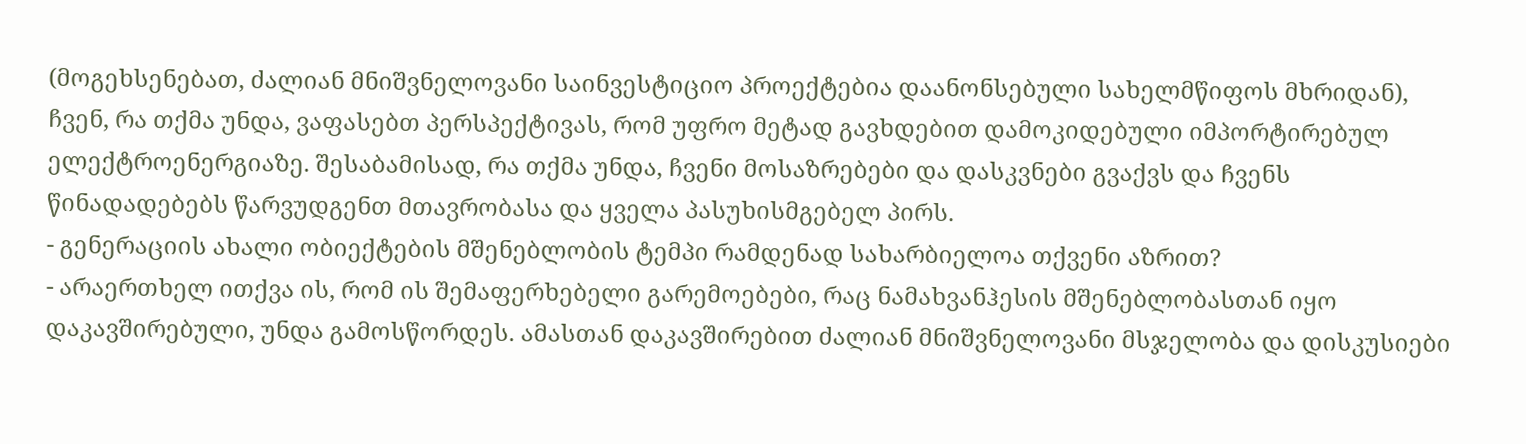(მოგეხსენებათ, ძალიან მნიშვნელოვანი საინვესტიციო პროექტებია დაანონსებული სახელმწიფოს მხრიდან), ჩვენ, რა თქმა უნდა, ვაფასებთ პერსპექტივას, რომ უფრო მეტად გავხდებით დამოკიდებული იმპორტირებულ ელექტროენერგიაზე. შესაბამისად, რა თქმა უნდა, ჩვენი მოსაზრებები და დასკვნები გვაქვს და ჩვენს წინადადებებს წარვუდგენთ მთავრობასა და ყველა პასუხისმგებელ პირს.
- გენერაციის ახალი ობიექტების მშენებლობის ტემპი რამდენად სახარბიელოა თქვენი აზრით?
- არაერთხელ ითქვა ის, რომ ის შემაფერხებელი გარემოებები, რაც ნამახვანჰესის მშენებლობასთან იყო დაკავშირებული, უნდა გამოსწორდეს. ამასთან დაკავშირებით ძალიან მნიშვნელოვანი მსჯელობა და დისკუსიები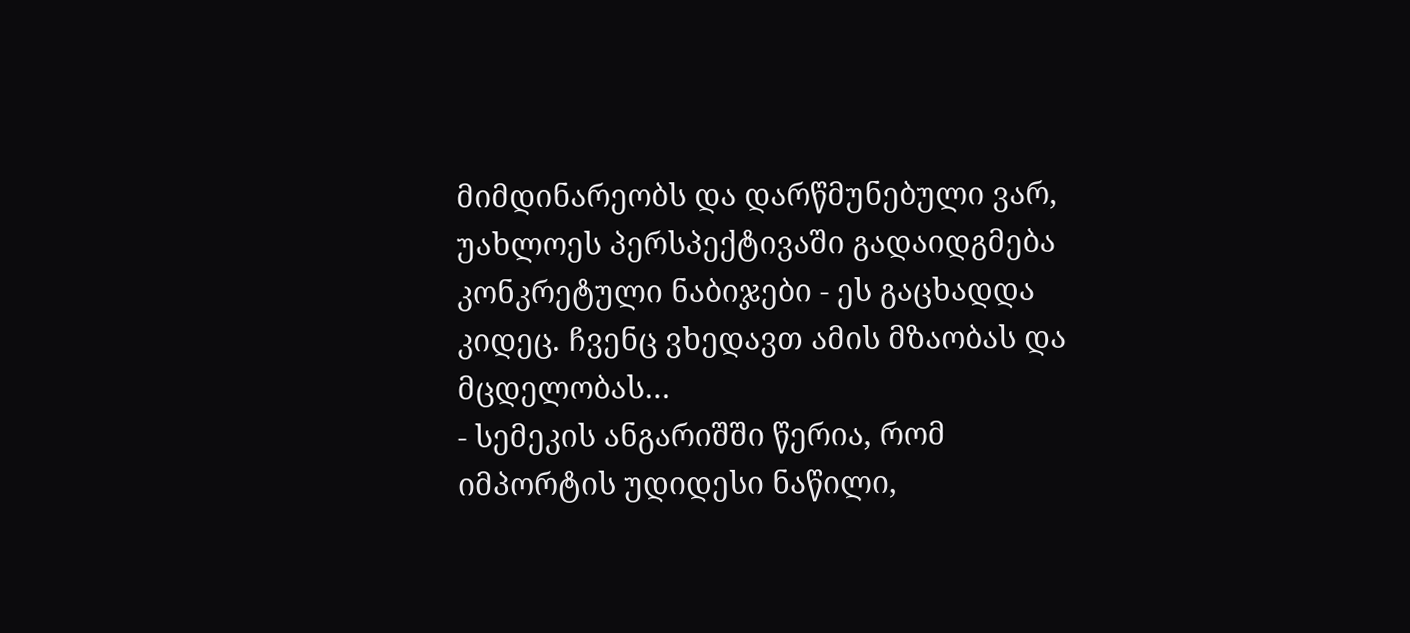მიმდინარეობს და დარწმუნებული ვარ, უახლოეს პერსპექტივაში გადაიდგმება კონკრეტული ნაბიჯები - ეს გაცხადდა კიდეც. ჩვენც ვხედავთ ამის მზაობას და მცდელობას…
- სემეკის ანგარიშში წერია, რომ იმპორტის უდიდესი ნაწილი,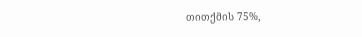თითქმის 75%,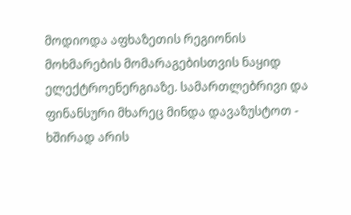მოდიოდა აფხაზეთის რეგიონის მოხმარების მომარაგებისთვის ნაყიდ ელექტროენერგიაზე. სამართლებრივი და ფინანსური მხარეც მინდა დავაზუსტოთ - ხშირად არის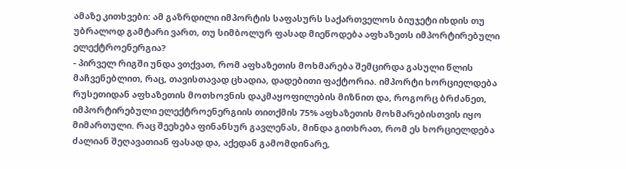ამაზე კითხვები: ამ გაზრდილი იმპორტის საფასურს საქართველოს ბიუჯეტი იხდის თუ უბრალოდ გამტარი ვართ, თუ სიმბოლურ ფასად მიეწოდება აფხაზეთს იმპორტირებული ელექტროენერგია?
- პირველ რიგში უნდა ვთქვათ, რომ აფხაზეთის მოხმარება შემცირდა გასული წლის მაჩვენებლით, რაც, თავისთავად ცხადია, დადებითი ფაქტორია. იმპორტი ხორციელდება რუსეთიდან აფხაზეთის მოთხოვნის დაკმაყოფილების მიზნით და, როგორც ბრძანეთ, იმპორტირებული ელექტროენერგიის თითქმის 75% აფხაზეთის მოხმარებისთვის იყო მიმართული. რაც შეეხება ფინანსურ გავლენას, მინდა გითხრათ, რომ ეს ხორციელდება ძალიან შეღავათიან ფასად და, აქედან გამომდინარე,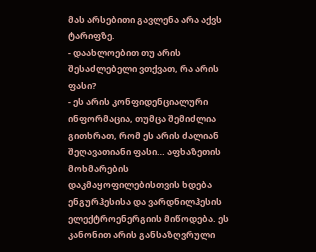მას არსებითი გავლენა არა აქვს ტარიფზე.
- დაახლოებით თუ არის შესაძლებელი ვთქვათ, რა არის ფასი?
- ეს არის კონფიდენციალური ინფორმაცია, თუმცა შემიძლია გითხრათ, რომ ეს არის ძალიან შეღავათიანი ფასი… აფხაზეთის მოხმარების დაკმაყოფილებისთვის ხდება ენგურჰესისა და ვარდნილჰესის ელექტროენერგიის მიწოდება. ეს კანონით არის განსაზღვრული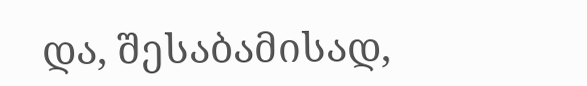და, შესაბამისად,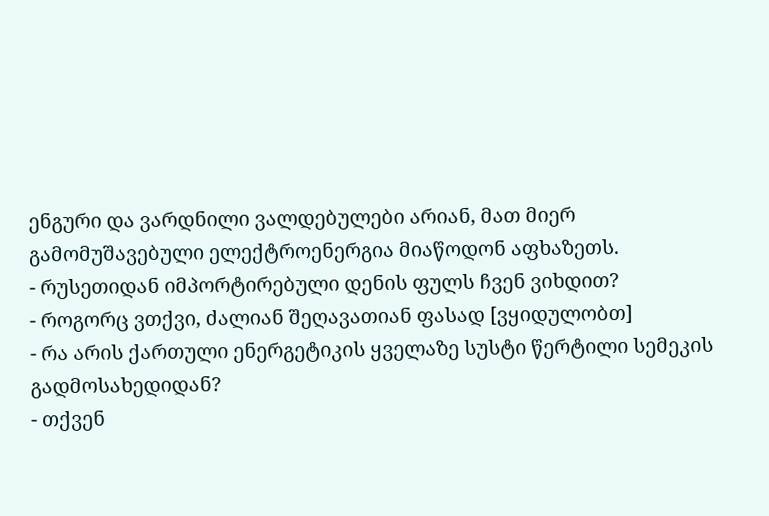ენგური და ვარდნილი ვალდებულები არიან, მათ მიერ გამომუშავებული ელექტროენერგია მიაწოდონ აფხაზეთს.
- რუსეთიდან იმპორტირებული დენის ფულს ჩვენ ვიხდით?
- როგორც ვთქვი, ძალიან შეღავათიან ფასად [ვყიდულობთ]
- რა არის ქართული ენერგეტიკის ყველაზე სუსტი წერტილი სემეკის გადმოსახედიდან?
- თქვენ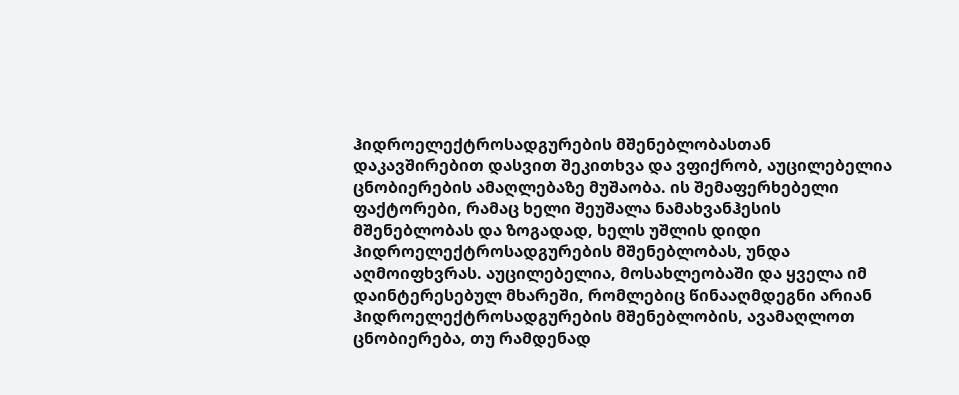ჰიდროელექტროსადგურების მშენებლობასთან დაკავშირებით დასვით შეკითხვა და ვფიქრობ, აუცილებელია ცნობიერების ამაღლებაზე მუშაობა. ის შემაფერხებელი ფაქტორები, რამაც ხელი შეუშალა ნამახვანჰესის მშენებლობას და ზოგადად, ხელს უშლის დიდი ჰიდროელექტროსადგურების მშენებლობას, უნდა აღმოიფხვრას. აუცილებელია, მოსახლეობაში და ყველა იმ დაინტერესებულ მხარეში, რომლებიც წინააღმდეგნი არიან ჰიდროელექტროსადგურების მშენებლობის, ავამაღლოთ ცნობიერება, თუ რამდენად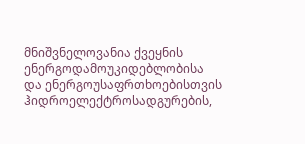მნიშვნელოვანია ქვეყნის ენერგოდამოუკიდებლობისა და ენერგოუსაფრთხოებისთვის ჰიდროელექტროსადგურების,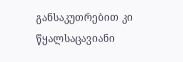განსაკუთრებით კი წყალსაცავიანი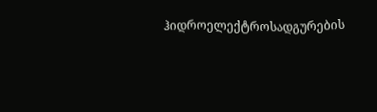ჰიდროელექტროსადგურების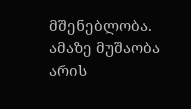მშენებლობა. ამაზე მუშაობა არის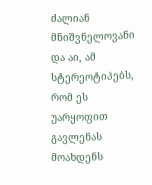ძალიან მნიშვნელოვანი და აი, ამ სტერეოტიპებს, რომ ეს უარყოფით გავლენას მოახდენს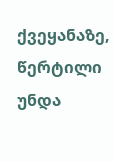ქვეყანაზე, წერტილი უნდა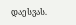დაესვას.